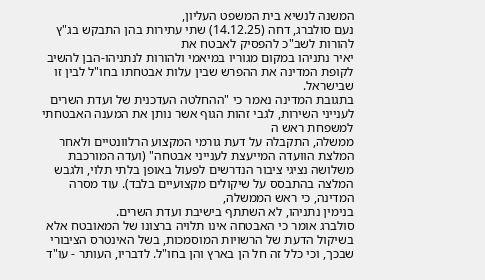המשנה לנשיא בית המשפט העליון,
נעם סולברג, דחה (14.12.25) שתי עתירות בהן התבקש בג"ץ להורות לשב"כ להפסיק לאבטח את
יאיר נתניהו במקום מגוריו במיאמי ולהורות לנתניהו-הבן להשיב לקופת המדינה את ההפרש שבין עלות אבטחתו בחו"ל לבין זו שבישראל.
בתגובת המדינה נאמר כי "ההחלטה העדכנית של ועדת השרים לענייני השירות, לגבי זהות הגוף אשר נותן את המענה האבטחתי למשפחת ראש ה
ממשלה, התקבלה על דעת גורמי המקצוע הרלוונטיים ולאחר המלצת הוועדה המייעצת לענייני אבטחה" (ועדה המורכבת משלושה נציגי ציבור הנדרשים לפעול באופן בלתי תלוי, ולגבש המלצה בהתבסס על שיקולים מקצועיים בלבד). עוד מסרה המדינה, כי ראש הממשלה,
בנימין נתניהו, לא השתתף בישיבת ועדת השרים.
סולברג אומר כי האבטחה אינו תלויה ברצונו של המאובטח אלא בשיקול הדעת של הרשויות המוסמכות, בשל האינטרס הציבורי שבכך, וכי כלל זה חל הן בארץ והן בחו"ל. לדבריו, העותר - עו"ד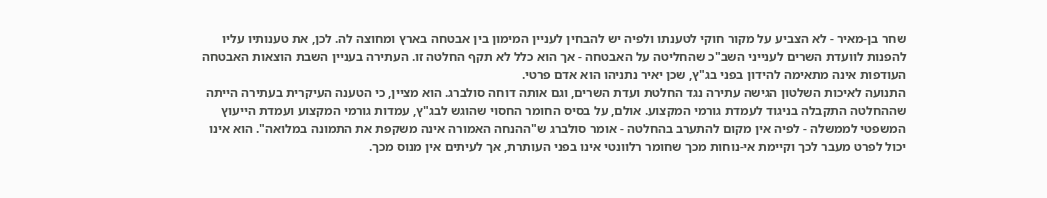שחר בן-מאיר - לא הצביע על מקור חוקי לטענתו ולפיה יש להבחין לעניין המימון בין אבטחה בארץ ומחוצה לה. לכן, את טענותיו עליו להפנות לוועדת השרים לענייני השב"כ שהחליטה על האבטחה - אך הוא כלל לא תקף החלטה זו. העתירה בעניין השבת הוצאות האבטחה העודפות אינה מתאימה להידון בפני בג"ץ, שכן יאיר נתניהו הוא אדם פרטי.
התנועה לאיכות השלטון הגישה עתירה נגד החלטת ועדת השרים, וגם אותה דוחה סולברג. הוא מציין, כי הטענה העיקרית בעתירה הייתה שההחלטה התקבלה בניגוד לעמדת גורמי המקצוע. אולם, על בסיס החומר החסוי שהוגש לבג"ץ, עמדות גורמי המקצוע ועמדת הייעוץ המשפטי לממשלה - לפיה אין מקום להתערב בהחלטה - אומר סולברג ש"ההנחה האמורה אינה משקפת את התמונה במלואה". הוא אינו יכול לפרט מעבר לכך וקיימת אי-נוחות מכך שחומר רלוונטי אינו בפני העותרת, אך לעיתים אין מנוס מכך.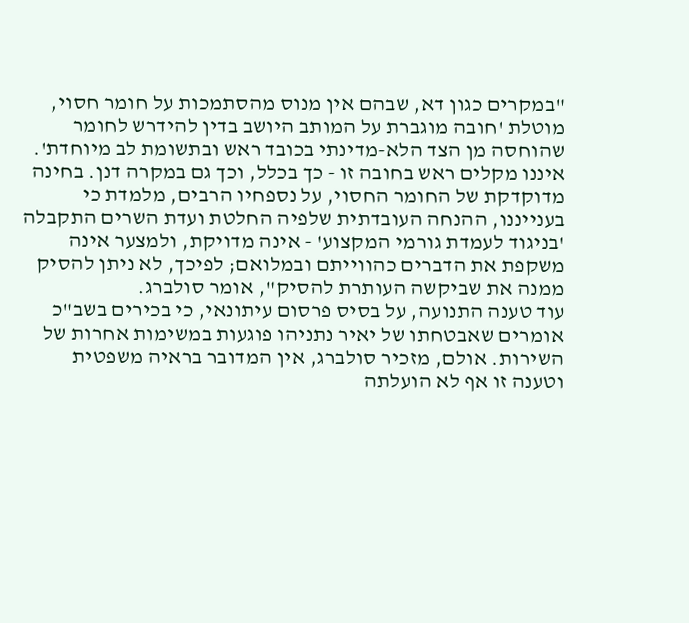"במקרים כגון דא, שבהם אין מנוס מהסתמכות על חומר חסוי, מוטלת 'חובה מוגברת על המותב היושב בדין להידרש לחומר שהוחסה מן הצד הלא-מדינתי בכובד ראש ובתשומת לב מיוחדת'. איננו מקלים ראש בחובה זו - כך בכלל, וכך גם במקרה דנן. בחינה מדוקדקת של החומר החסוי, על נספחיו הרבים, מלמדת כי בענייננו, ההנחה העובדתית שלפיה החלטת ועדת השרים התקבלה 'בניגוד לעמדת גורמי המקצוע' - אינה מדויקת, ולמצער אינה משקפת את הדברים כהווייתם ובמלואם; לפיכך, לא ניתן להסיק ממנה את שביקשה העותרת להסיק", אומר סולברג.
עוד טענה התנועה, על בסיס פרסום עיתונאי, כי בכירים בשב"כ אומרים שאבטחתו של יאיר נתניהו פוגעות במשימות אחרות של השירות. אולם, מזכיר סולברג, אין המדובר בראיה משפטית וטענה זו אף לא הועלתה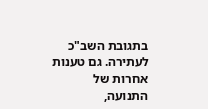בתגובת השב"כ לעתירה. גם טענות אחרות של התנועה,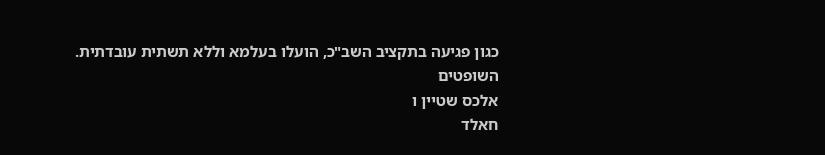כגון פגיעה בתקציב השב"כ, הועלו בעלמא וללא תשתית עובדתית.
השופטים
אלכס שטיין ו
חאלד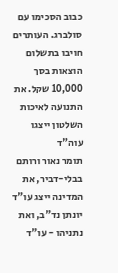כבוב הסכימו עם סולברג. העותרים חויבו בתשלום הוצאות בסך 10,000 שקל. את התנועה לאיכות השלטון ייצגו עוה"ד
תומר נאור ורותם בבלי-דביר, את המדינה ייצג עו"ד
יונתן נד"ב, ואת נתניהו - עו"ד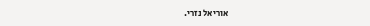אוריאל נזרי.